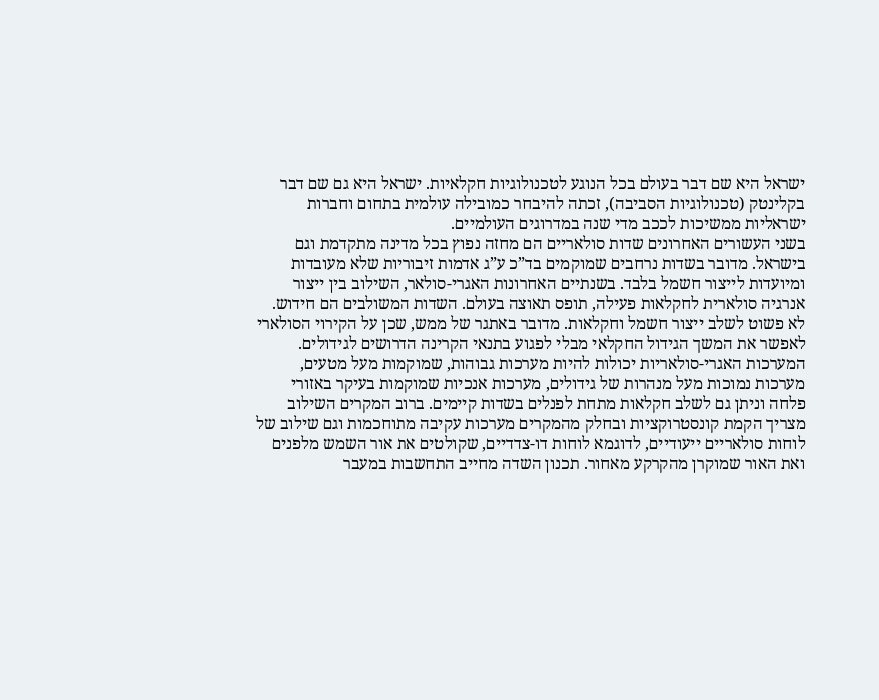ישראל היא שם דבר בעולם בכל הנוגע לטכנולוגיות חקלאיות. ישראל היא גם שם דבר בקלינטק (טכנולוגיות הסביבה), זכתה להיבחר כמובילה עולמית בתחום וחברות ישראליות ממשיכות לככב מדי שנה במדרוגים העולמיים.
בשני העשורים האחרונים שדות סולאריים הם מחזה נפוץ בכל מדינה מתקדמת וגם בישראל. מדובר בשדות נרחבים שמוקמים בד”כ ע”ג אדמות זיבוריות שלא מעובדות ומיועדות לייצור חשמל בלבד. בשנתיים האחרונות האגרי-סולאר, השילוב בין ייצור אנרגיה סולארית לחקלאות פעילה, תופס תאוצה בעולם. השדות המשולבים הם חידוש. לא פשוט לשלב ייצור חשמל וחקלאות. מדובר באתגר של ממש, שכן על הקירוי הסולארי לאפשר את המשך הגידול החקלאי מבלי לפגוע בתנאי הקרינה הדרושים לגידולים.
המערכות האגרי-סולאריות יכולות להיות מערכות גבוהות, שמוקמות מעל מטעים, מערכות נמוכות מעל מנהרות של גידולים, מערכות אנכיות שמוקמות בעיקר באזורי פלחה וניתן גם לשלב חקלאות מתחת לפנלים בשדות קיימים. ברוב המקרים השילוב מצריך הקמת קונסטרוקציות ובחלק מהמקרים מערכות עקיבה מתוחכמות וגם שילוב של לוחות סולאריים ייעודיים, לדוגמא לוחות דו-צדדיים, שקולטים את אור השמש מלפנים ואת האור שמוקרן מהקרקע מאחור. תכנון השדה מחייב התחשבות במעבר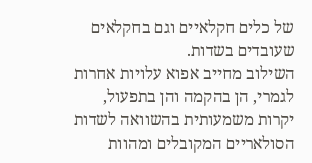של כלים חקלאיים וגם בחקלאים שעובדים בשדות.
השילוב מחייב אפוא עלויות אחרות לגמרי, הן בהקמה והן בתפעול, יקרות משמעותית בהשוואה לשדות הסולאריים המקובלים ומהוות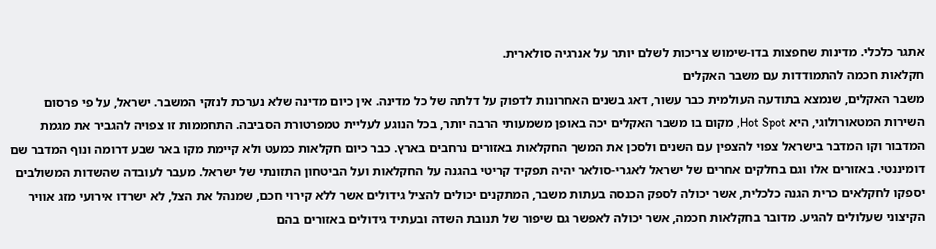אתגר כלכלי. מדינות שחפצות בדו-שימוש צריכות לשלם יותר על אנרגיה סולארית.
חקלאות חכמה להתמודדות עם משבר האקלים
משבר האקלים, שנמצא בתודעה העולמית כבר עשור, דאג בשנים האחרונות לדפוק על דלתה של כל מדינה. אין כיום מדינה שלא נערכת לנזקי המשבר. ישראל, על פי פרסום השירות המטאורולוגי, היא Hot Spot, מקום בו משבר האקלים יכה באופן משמעותי הרבה יותר, בכל הנוגע לעליית טמפרטורת הסביבה. התחממות זו צפויה להגביר את מגמת המדבור וקו המדבר בישראל צפוי להצפין עם השנים ולסכן את המשך החקלאות באזורים נרחבים בארץ. כבר כיום חקלאות כמעט ולא קיימת מקו באר שבע דרומה ונוף המדבר שם דומיננטי. באזורים אלו וגם בחלקים אחרים של ישראל לאגרי-סולאר יהיה תפקיד קריטי בהגנה על החקלאות ועל הביטחון התזונתי של ישראל. מעבר לעובדה שהשדות המשולבים יספקו לחקלאים כרית הגנה כלכלית, אשר יכולה לספק הכנסה בעתות משבר, המתקנים יכולים להציל גידולים אשר ללא קירוי חכם, שמנהל את הצל, לא ישרדו אירועי מזג אוויר הקיצוני שעלולים להגיע. מדובר בחקלאות חכמה, אשר יכולה לאפשר גם שיפור של תנובת השדה ובעתיד גידולים באזורים בהם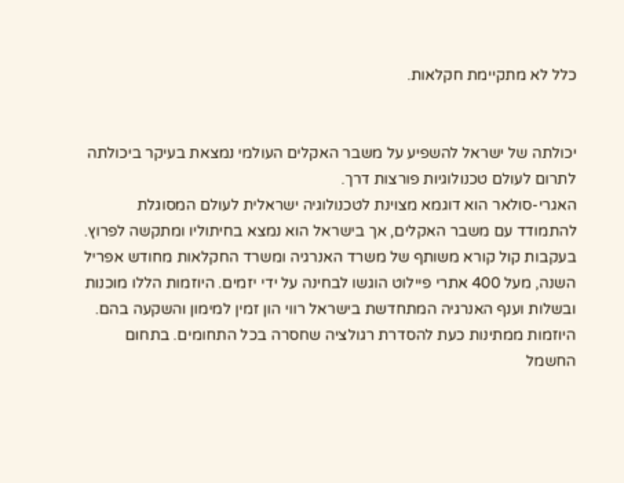כלל לא מתקיימת חקלאות.


יכולתה של ישראל להשפיע על משבר האקלים העולמי נמצאת בעיקר ביכולתה לתרום לעולם טכנולוגיות פורצות דרך.
האגרי-סולאר הוא דוגמא מצוינת לטכנולוגיה ישראלית לעולם המסוגלת להתמודד עם משבר האקלים, אך בישראל הוא נמצא בחיתוליו ומתקשה לפרוץ. בעקבות קול קורא משותף של משרד האנרגיה ומשרד החקלאות מחודש אפריל השנה, מעל 400 אתרי פיילוט הוגשו לבחינה על ידי יזמים. היוזמות הללו מוכנות ובשלות וענף האנרגיה המתחדשת בישראל רווי הון זמין למימון והשקעה בהם.
היוזמות ממתינות כעת להסדרת רגולציה שחסרה בכל התחומים. בתחום החשמל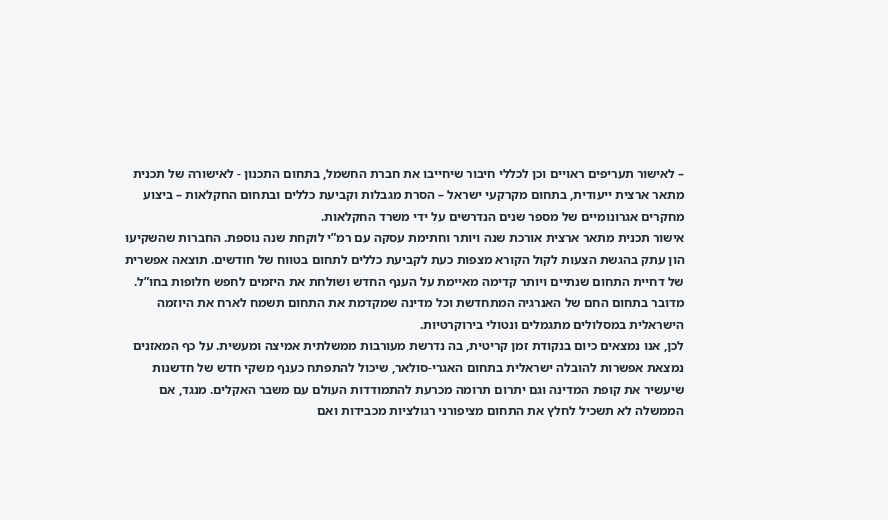– לאישור תעריפים ראויים וכן לכללי חיבור שיחייבו את חברת החשמל, בתחום התכנון - לאישורה של תכנית מתאר ארצית ייעודית, בתחום מקרקעי ישראל – הסרת מגבלות וקביעת כללים ובתחום החקלאות – ביצוע מחקרים אגרונומיים של מספר שנים הנדרשים על ידי משרד החקלאות.
אישור תכנית מתאר ארצית אורכת שנה ויותר וחתימת עסקה עם רמ”י לוקחת שנה נוספת. החברות שהשקיעו הון עתק בהגשת הצעות לקול הקורא מצפות כעת לקביעת כללים לתחום בטווח של חודשים. תוצאה אפשרית של דחיית התחום שנתיים ויותר קדימה מאיימת על הענף החדש ושולחת את היזמים לחפש חלופות בחו”ל. מדובר בתחום החם של האנרגיה המתחדשת וכל מדינה שמקדמת את התחום תשמח לארח את היוזמה הישראלית במסלולים מתגמלים ונטולי בירוקרטיות.
לכן, אנו נמצאים כיום בנקודת זמן קריטית, בה נדרשת מעורבות ממשלתית אמיצה ומעשית. על כף המאזנים נמצאת אפשרות להובלה ישראלית בתחום האגרי-סולאר, שיכול להתפתח כענף משקי חדש של חדשנות שיעשיר את קופת המדינה וגם יתרום תרומה מכרעת להתמודדות העולם עם משבר האקלים. מנגד, אם הממשלה לא תשכיל לחלץ את התחום מציפורני רגולציות מכבידות ואם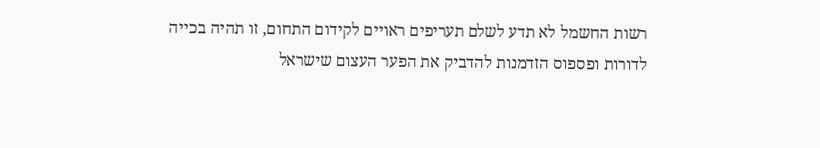רשות החשמל לא תדע לשלם תעריפים ראויים לקידום התחום, זו תהיה בכייה לדורות ופספוס הזדמנות להדביק את הפער העצום שישראל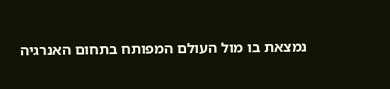נמצאת בו מול העולם המפותח בתחום האנרגיה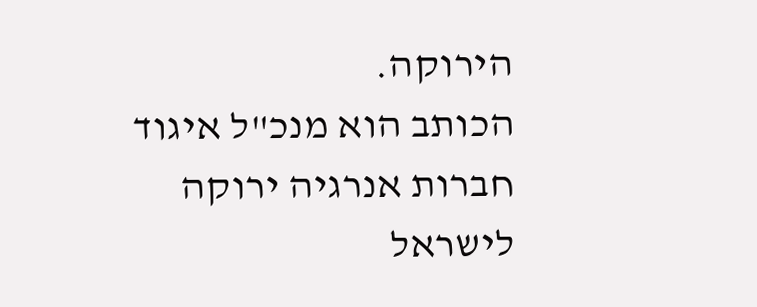הירוקה.
הכותב הוא מנכ"ל איגוד חברות אנרגיה ירוקה לישראל